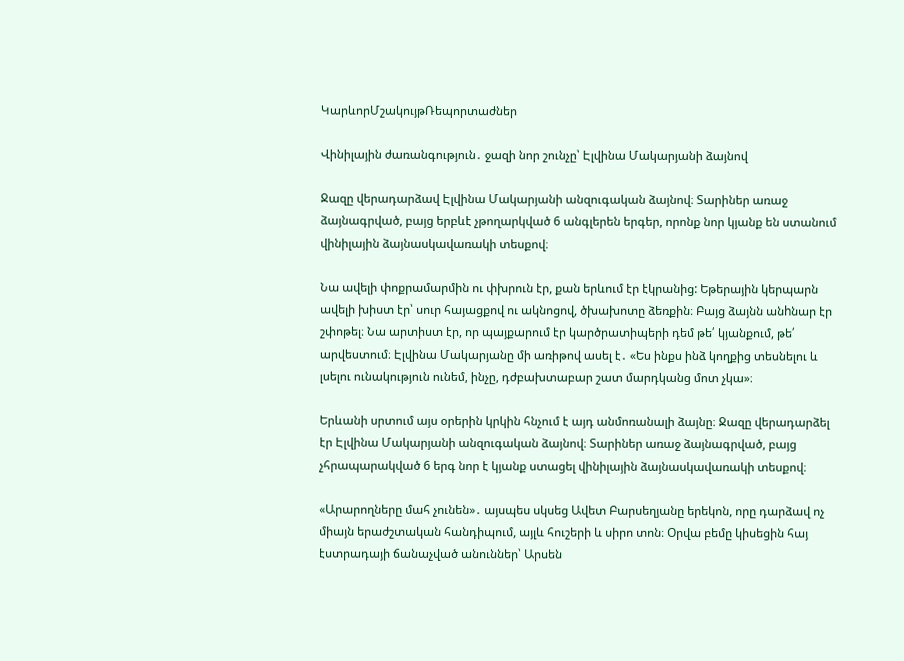ԿարևորՄշակույթՌեպորտաժներ

Վինիլային ժառանգություն․ ջազի նոր շունչը՝ Էլվինա Մակարյանի ձայնով

Ջազը վերադարձավ Էլվինա Մակարյանի անզուգական ձայնով։ Տարիներ առաջ ձայնագրված, բայց երբևէ չթողարկված 6 անգլերեն երգեր, որոնք նոր կյանք են ստանում վինիլային ձայնասկավառակի տեսքով։

Նա ավելի փոքրամարմին ու փխրուն էր, քան երևում էր էկրանից: Եթերային կերպարն ավելի խիստ էր՝ սուր հայացքով ու ակնոցով, ծխախոտը ձեռքին։ Բայց ձայնն անhնար էր շփոթել։ Նա արտիստ էր, որ պայքարում էր կարծրատիպերի դեմ թե՛ կյանքում, թե՛ արվեստում։ Էլվինա Մակարյանը մի առիթով ասել է․ «Ես ինքս ինձ կողքից տեսնելու և լսելու ունակություն ունեմ, ինչը, դժբախտաբար շատ մարդկանց մոտ չկա»։

Երևանի սրտում այս օրերին կրկին հնչում է այդ անմոռանալի ձայնը։ Ջազը վերադարձել էր Էլվինա Մակարյանի անզուգական ձայնով։ Տարիներ առաջ ձայնագրված, բայց չհրապարակված 6 երգ նոր է կյանք ստացել վինիլային ձայնասկավառակի տեսքով։

«Արարողները մահ չունեն»․ այսպես սկսեց Ավետ Բարսեղյանը երեկոն, որը դարձավ ոչ միայն երաժշտական հանդիպում, այլև հուշերի և սիրո տոն։ Օրվա բեմը կիսեցին հայ էստրադայի ճանաչված անուններ՝ Արսեն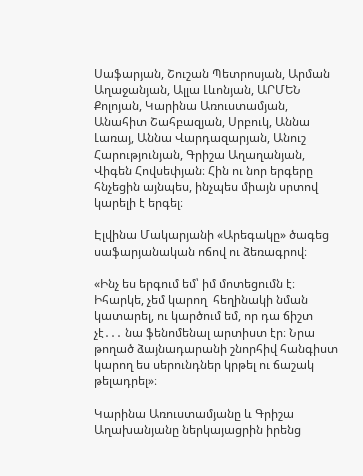Սաֆարյան, Շուշան Պետրոսյան, Արման Աղաջանյան, Ալլա Լևոնյան, ԱՐՄԵՆ Քոլոյան, Կարինա Առուստամյան, Անահիտ Շահբազյան, Սրբուկ, Աննա Լառայ, Աննա Վարդազարյան, Անուշ Հարությունյան, Գրիշա Աղաղանյան, Վիգեն Հովսեփյան։ Հին ու նոր երգերը հնչեցին այնպես, ինչպես միայն սրտով կարելի է երգել։

Էլվինա Մակարյանի «Արեգակը» ծագեց սաֆարյանական ոճով ու ձեռագրով։

«Ինչ ես երգում եմ՝ իմ մոտեցումն է։ Իհարկե, չեմ կարող  հեղինակի նման կատարել, ու կարծում եմ, որ դա ճիշտ չէ․․․ նա ֆենոմենալ արտիստ էր։ Նրա թողած ձայնադարանի շնորհիվ հանգիստ կարող ես սերունդներ կրթել ու ճաշակ թելադրել»։

Կարինա Առուստամյանը և Գրիշա Աղախանյանը ներկայացրին իրենց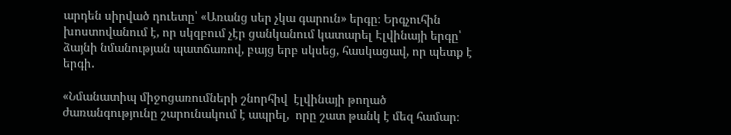արդեն սիրված դուետը՝ «Առանց սեր չկա գարուն» երգը։ Երգչուհին խոստովանում է, որ սկզբում չէր ցանկանում կատարել Էլվինայի երգը՝ ձայնի նմանության պատճառով, բայց երբ սկսեց, հասկացավ, որ պետք է երգի․

«Նմանատիպ միջոցառումների շնորհիվ  էլվինայի թողած ժառանգությունը շարունակում է ապրել,  որը շատ թանկ է մեզ համար։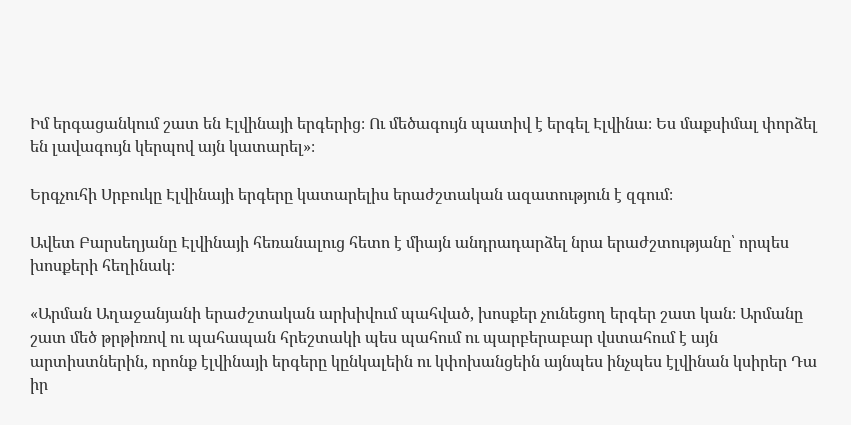Իմ երգացանկում շատ են Էլվինայի երգերից։ Ու մեծագույն պատիվ է երգել Էլվինա։ Ես մաքսիմալ փորձել են լավագույն կերպով այն կատարել»։

Երգչուհի Սրբուկը Էլվինայի երգերը կատարելիս երաժշտական ազատություն է զգում։

Ավետ Բարսեղյանը Էլվինայի հեռանալուց հետո է միայն անդրադարձել նրա երաժշտությանը՝ որպես խոսքերի հեղինակ։

«Արման Աղաջանյանի երաժշտական արխիվում պահված, խոսքեր չունեցող երգեր շատ կան։ Արմանը շատ մեծ թրթիռով ու պահապան հրեշտակի պես պահում ու պարբերաբար վստահում է այն արտիստներին, որոնք էլվինայի երգերը կընկալեին ու կփոխանցեին այնպես ինչպես էլվինան կսիրեր Դա իր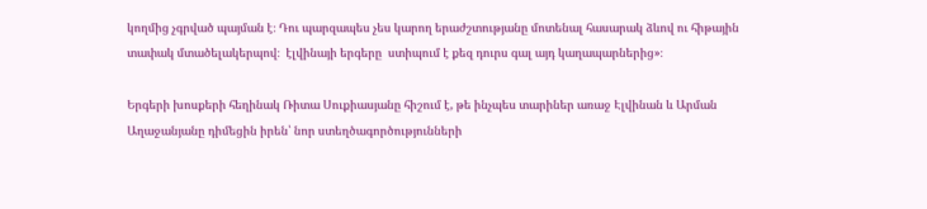կողմից չգրված պայման է։ Դու պարզապես չես կարող երաժշտությանը մոտենալ հասարակ ձևով ու հիթային տափակ մտածելակերպով։  էլվինայի երգերը  ստիպում է քեզ դուրս գալ այդ կաղապարներից»։

Երգերի խոսքերի հեղինակ Ռիտա Սուքիասյանը հիշում է, թե ինչպես տարիներ առաջ Էլվինան և Արման Աղաջանյանը դիմեցին իրեն՝ նոր ստեղծագործությունների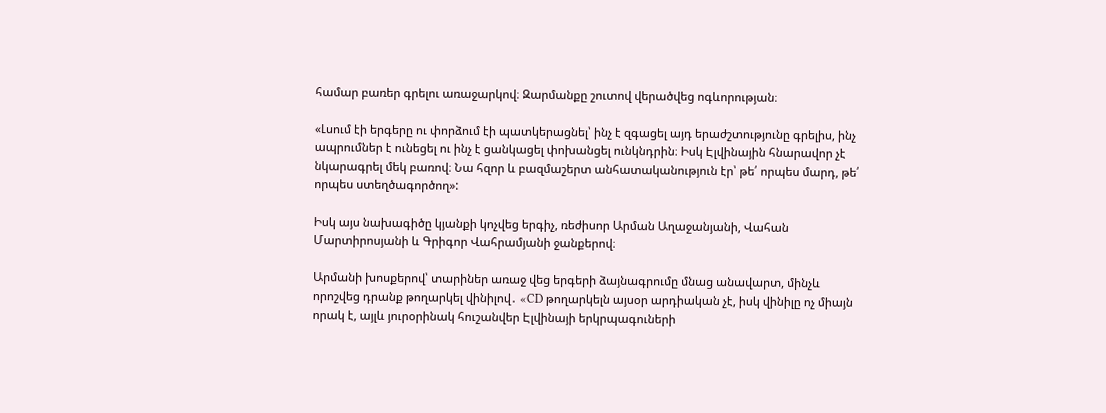համար բառեր գրելու առաջարկով։ Զարմանքը շուտով վերածվեց ոգևորության։

«Լսում էի երգերը ու փորձում էի պատկերացնել՝ ինչ է զգացել այդ երաժշտությունը գրելիս, ինչ ապրումներ է ունեցել ու ինչ է ցանկացել փոխանցել ունկնդրին։ Իսկ Էլվինային հնարավոր չէ  նկարագրել մեկ բառով։ Նա հզոր և բազմաշերտ անհատականություն էր՝ թե՛ որպես մարդ, թե՛ որպես ստեղծագործող»:

Իսկ այս նախագիծը կյանքի կոչվեց երգիչ, ռեժիսոր Արման Աղաջանյանի, Վահան Մարտիրոսյանի և Գրիգոր Վահրամյանի ջանքերով։

Արմանի խոսքերով՝ տարիներ առաջ վեց երգերի ձայնագրումը մնաց անավարտ, մինչև որոշվեց դրանք թողարկել վինիլով․ «CD թողարկելն այսօր արդիական չէ, իսկ վինիլը ոչ միայն որակ է, այլև յուրօրինակ հուշանվեր Էլվինայի երկրպագուների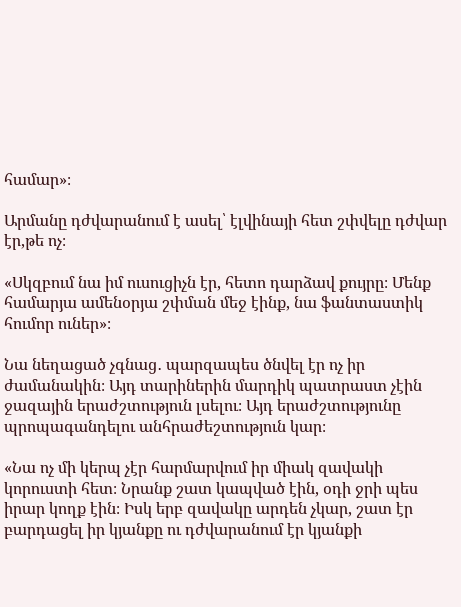համար»։

Արմանը դժվարանում է ասել՝ էլվինայի հետ շփվելը դժվար էր,թե ոչ։

«Սկզբում նա իմ ուսուցիչն էր, հետո դարձավ քույրը։ Մենք համարյա ամենօրյա շփման մեջ էինք, նա ֆանտաստիկ հումոր ուներ»։

Նա նեղացած չգնաց․ պարզապես ծնվել էր ոչ իր ժամանակին։ Այդ տարիներին մարդիկ պատրաստ չէին ջազային երաժշտություն լսելու։ Այդ երաժշտությունը պրոպագանդելու անհրաժեշտություն կար։

«Նա ոչ մի կերպ չէր հարմարվում իր միակ զավակի կորուստի հետ։ Նրանք շատ կապված էին, օդի ջրի պես իրար կողք էին։ Իսկ երբ զավակը արդեն չկար, շատ էր բարդացել իր կյանքը ու դժվարանում էր կյանքի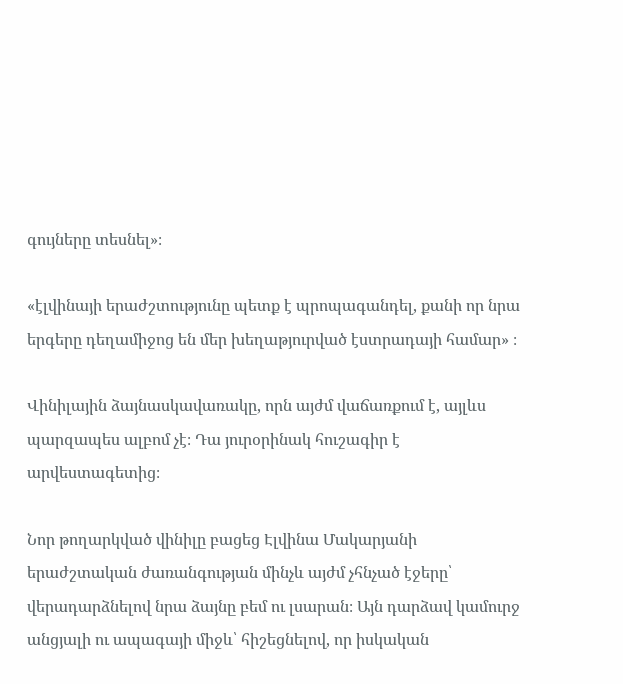գույները տեսնել»։

«էլվինայի երաժշտությունը պետք է պրոպագանդել, քանի որ նրա երգերը դեղամիջոց են մեր խեղաթյուրված էստրադայի համար» ։

Վինիլային ձայնասկավառակը, որն այժմ վաճառքում է, այլևս պարզապես ալբոմ չէ։ Դա յուրօրինակ հուշագիր է արվեստագետից։

Նոր թողարկված վինիլը բացեց Էլվինա Մակարյանի երաժշտական ժառանգության մինչև այժմ չհնչած էջերը՝ վերադարձնելով նրա ձայնը բեմ ու լսարան։ Այն դարձավ կամուրջ անցյալի ու ապագայի միջև՝ հիշեցնելով, որ իսկական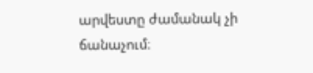արվեստը ժամանակ չի ճանաչում։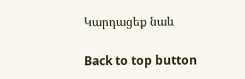Կարդացեք նաև

Back to top button